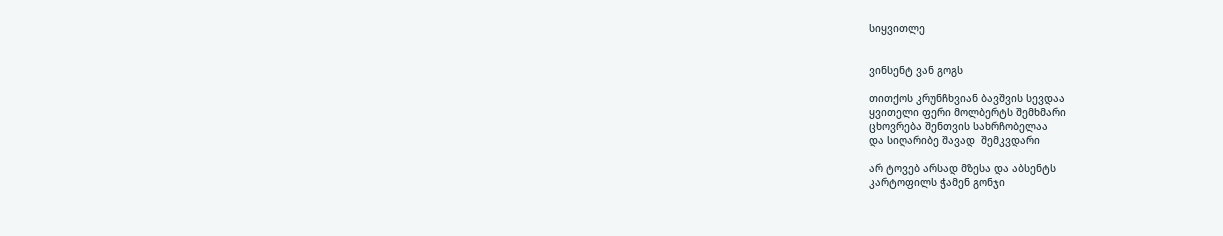სიყვითლე


ვინსენტ ვან გოგს

თითქოს კრუნჩხვიან ბავშვის სევდაა
ყვითელი ფერი მოლბერტს შემხმარი
ცხოვრება შენთვის სახრჩობელაა
და სიღარიბე შავად  შემკვდარი

არ ტოვებ არსად მზესა და აბსენტს
კარტოფილს ჭამენ გონჯი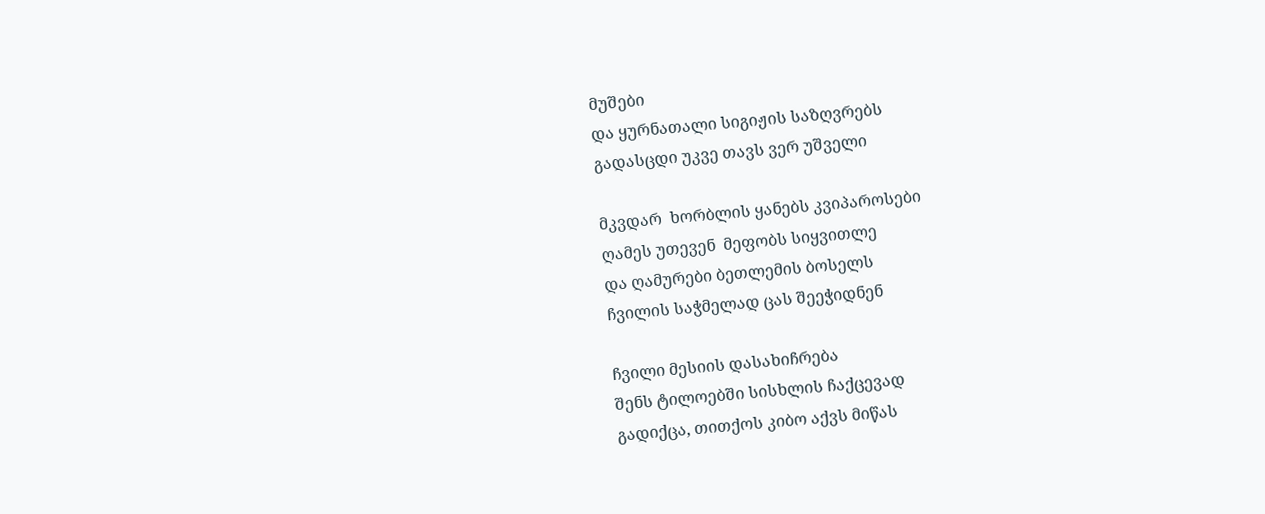მუშები
და ყურნათალი სიგიჟის საზღვრებს
გადასცდი უკვე თავს ვერ უშველი

მკვდარ  ხორბლის ყანებს კვიპაროსები
ღამეს უთევენ  მეფობს სიყვითლე
და ღამურები ბეთლემის ბოსელს
ჩვილის საჭმელად ცას შეეჭიდნენ

ჩვილი მესიის დასახიჩრება
შენს ტილოებში სისხლის ჩაქცევად
გადიქცა, თითქოს კიბო აქვს მიწას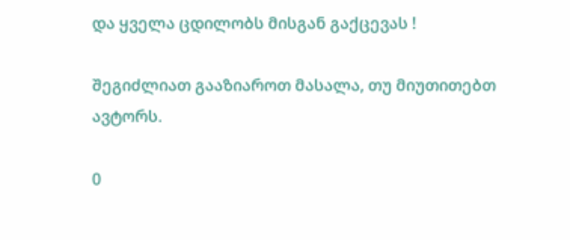და ყველა ცდილობს მისგან გაქცევას !

შეგიძლიათ გააზიაროთ მასალა, თუ მიუთითებთ ავტორს.

0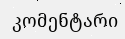კომენტარი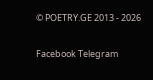© POETRY.GE 2013 - 2026

Facebook Telegram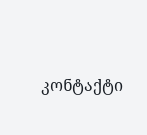კონტაქტი